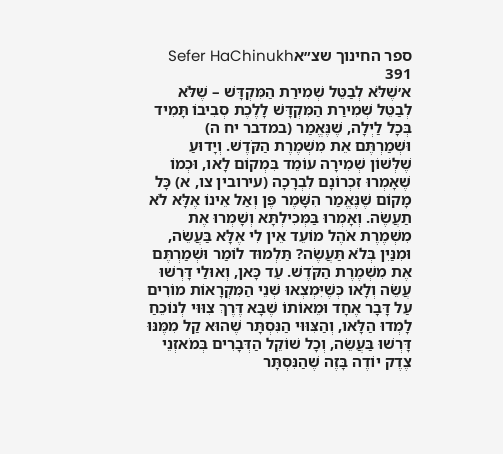ספר החינוך שצ״אSefer HaChinukh 391
א׳שֶׁלֹּא לְבַטֵּל שְׁמִירַת הַמִּקְדָּשׁ – שֶׁלֹּא לְבַטֵּל שְׁמִירַת הַמִּקְדָּשׁ לָלֶכֶת סְבִיבוֹ תָּמִיד בְּכָל לַיְלָה, שֶׁנֶּאֱמַר (במדבר יח ה) וּשְׁמַרְתֶּם אֵת מִשְׁמֶרֶת הַקֹּדֶשׁ. וְיָדוּעַ שֶׁלְּשׁוֹן שְׁמִירָה עוֹמֵד בִּמְקוֹם לָאו, וּכְמוֹ שֶׁאָמְרוּ זִכְרוֹנָם לִבְרָכָה (עירובין צו, א) כָּל מָקוֹם שֶׁנֶּאֱמַר הִשָּׁמֶר פֶּן וְאַל אֵינוֹ אֶלָּא לֹא תַעֲשֶׂה. וְאָמְרוּ בַּמְּכִילְתָּא וְשָׁמְרוּ אֶת מִשְׁמֶרֶת אֹהֶל מוֹעֵד אֵין לִי אֶלָּא בַּעֲשֵׂה, וּמִנַּיִן בְּלֹא תַּעֲשֶׂה? תַּלְמוּד לוֹמַר וּשְׁמַרְתֶּם אֶת מִשְׁמֶרֶת הַקֹּדֶשׁ. עַד כָּאן, וְאוּלַי דָּרְשׁוּ עֲשֵׂה וְלָאו כְּשֶׁיִּמְצְאוּ שְׁנֵי הַמִּקְרָאוֹת מוֹרִים עַל דָּבָר אֶחָד וּמֵאוֹתוֹ שֶׁבָּא דֶּרֶךְ צִוּוּי לְנוֹכֵחַ לָמְדוּ הַלָּאו, וְהַצִּוּוּי הַנִּסְתָּר שֶׁהוּא קַל מִמֶּנּוּ דָּרְשׁוּ בַּעֲשֵׂה, וְכָל שׁוֹקֵל הַדְּבָרִים בְּמֹאזְנֵי צֶדֶק יוֹדֶה בָּזֶה שֶׁהַנִּסְתָּר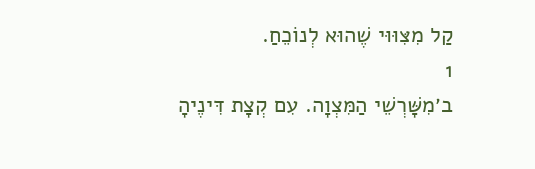קַל מִצִּוּוּי שֶׁהוּא לְנוֹכֵחַ.
1
ב׳מִשָּׁרְשֵׁי הַמִּצְוָה. עִם קְצָת דִּינֶיהָ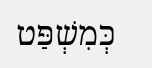כְּמִשְׁפַּט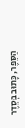הַסֵּפֶר, כָּתוּב בְּסֵדֶר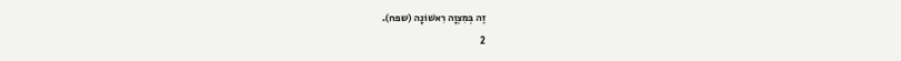זֶה בְּמִצְוָה רִאשׁוֹנָה (שפח).
2